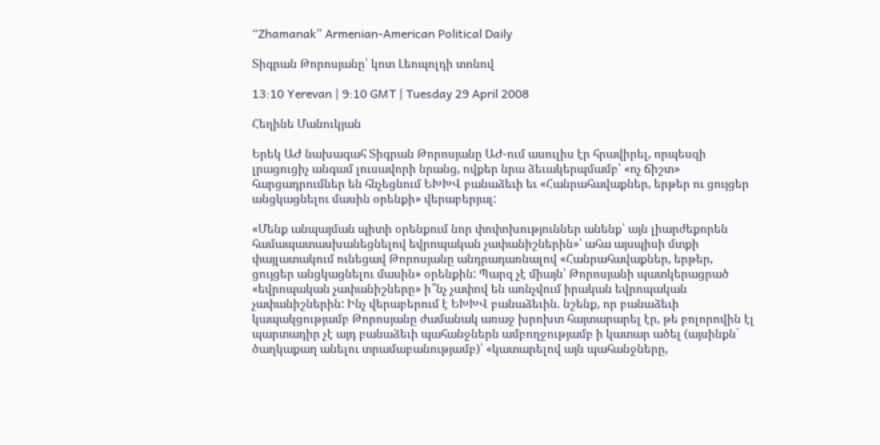“Zhamanak” Armenian-American Political Daily

Տիգրան Թորոսյանը՝ կոտ Լեոպոլդի տոնով

13:10 Yerevan | 9:10 GMT | Tuesday 29 April 2008

Հեղինե Մանուկյան

Երեկ ԱԺ նախագահ Տիգրան Թորոսյանը ԱԺ-ում ասուլիս էր հրավիրել, որպեսզի լրացուցիչ անգամ լուսավորի նրանց, ովքեր նրա ձեւակերպմամբ՝ «ոչ ճիշտ» հարցադրումներ են հնչեցնում ԵԽԽՎ բանաձեւի եւ «Հանրահավաքներ, երթեր ու ցույցեր անցկացնելու մասին օրենքի» վերաբերյալ:

«Մենք անպայման պիտի օրենքում նոր փոփոխություններ անենք՝ այն լիարժեքորեն համապատասխանեցնելով եվրոպական չափանիշներին»՝ ահա այսպիսի մտքի փայլատակում ունեցավ Թորոսյանը անդրադառնալով «Հանրահավաքներ, երթեր, ցույցեր անցկացնելու մասին» օրենքին: Պարզ չէ միայն՝ Թորոսյանի պատկերացրած «եվրոպական չափանիշները» ի՞նչ չափով են առնչվում իրական եվրոպական չափանիշներին: Ինչ վերաբերում է ԵԽԽՎ բանաձեւին. նշենք, որ բանաձեւի կապակցությամբ Թորոսյանը ժամանակ առաջ խրոխտ հայտարարել էր, թե բոլորովին էլ պարտադիր չէ այդ բանաձեւի պահանջներն ամբողջությամբ ի կատար ածել (այսինքն` ծաղկաքաղ անելու տրամաբանությամբ)՝ «կատարելով այն պահանջները,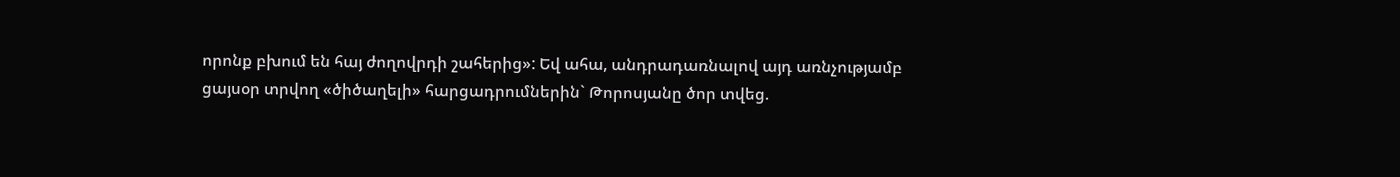որոնք բխում են հայ ժողովրդի շահերից»: Եվ ահա, անդրադառնալով այդ առնչությամբ ցայսօր տրվող «ծիծաղելի» հարցադրումներին` Թորոսյանը ծոր տվեց.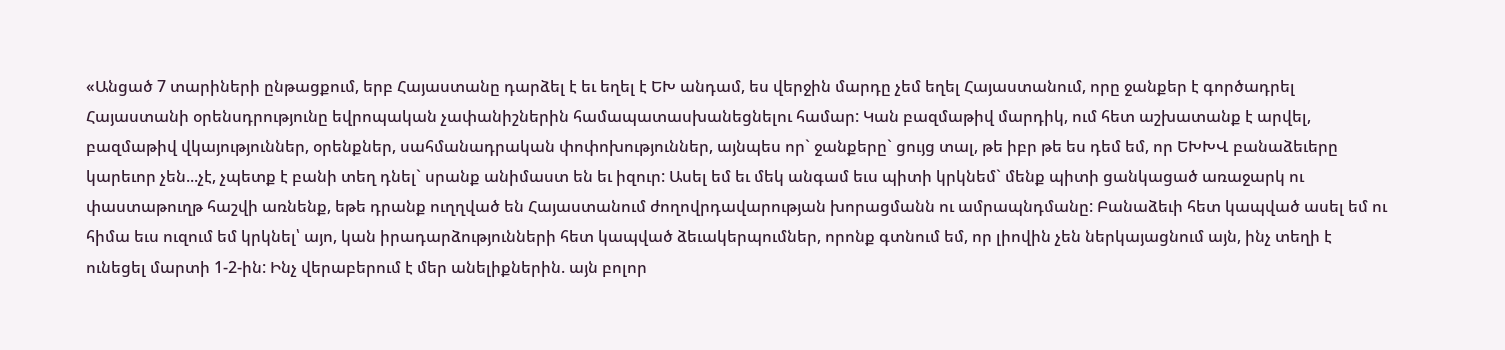«Անցած 7 տարիների ընթացքում, երբ Հայաստանը դարձել է եւ եղել է ԵԽ անդամ, ես վերջին մարդը չեմ եղել Հայաստանում, որը ջանքեր է գործադրել Հայաստանի օրենսդրությունը եվրոպական չափանիշներին համապատասխանեցնելու համար: Կան բազմաթիվ մարդիկ, ում հետ աշխատանք է արվել, բազմաթիվ վկայություններ, օրենքներ, սահմանադրական փոփոխություններ, այնպես որ` ջանքերը` ցույց տալ, թե իբր թե ես դեմ եմ, որ ԵԽԽՎ բանաձեւերը կարեւոր չեն...չէ, չպետք է բանի տեղ դնել` սրանք անիմաստ են եւ իզուր: Ասել եմ եւ մեկ անգամ եւս պիտի կրկնեմ` մենք պիտի ցանկացած առաջարկ ու փաստաթուղթ հաշվի առնենք, եթե դրանք ուղղված են Հայաստանում ժողովրդավարության խորացմանն ու ամրապնդմանը: Բանաձեւի հետ կապված ասել եմ ու հիմա եւս ուզում եմ կրկնել՝ այո, կան իրադարձությունների հետ կապված ձեւակերպումներ, որոնք գտնում եմ, որ լիովին չեն ներկայացնում այն, ինչ տեղի է ունեցել մարտի 1-2-ին: Ինչ վերաբերում է մեր անելիքներին. այն բոլոր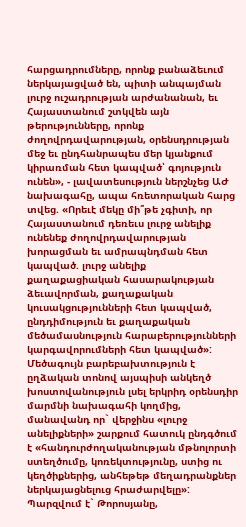հարցադրումները, որոնք բանաձեւում ներկայացված են, պիտի անպայման լուրջ ուշադրության արժանանան, եւ Հայաստանում շտկվեն այն թերությունները, որոնք ժողովրդավարության, օրենսդրության մեջ եւ ընդհանրապես մեր կյանքում կիրառման հետ կապված՝ գոյություն ունեն», - լավատեսություն ներշնչեց ԱԺ նախագահը, ապա հռետորական հարց տվեց. «Որեւէ մեկը մի՞թե չգիտի, որ Հայաստանում դեռեւս լուրջ անելիք ունենեք ժողովրդավարության խորացման եւ ամրապնդման հետ կապված. լուրջ անելիք քաղաքացիական հասարակության ձեւավորման, քաղաքական կուսակցությունների հետ կապված, ընդդիմություն եւ քաղաքական մեծամասնություն հարաբերությունների կարգավորումների հետ կապված»: Մեծագույն բարեբախտություն է ըղձական տոնով այսպիսի անկեղծ խոստովանություն լսել երկրիդ օրենսդիր մարմնի նախագահի կողմից, մանավանդ որ` վերջինս «լուրջ անելիքների» շարքում հատուկ ընդգծում է «հանդուրժողականության մթնոլորտի ստեղծումը, կոռեկտությունը, ստից ու կեղծիքներից, անհեթեթ մեղադրանքներ ներկայացնելուց հրաժարվելը»: Պարզվում է` Թորոսյանը,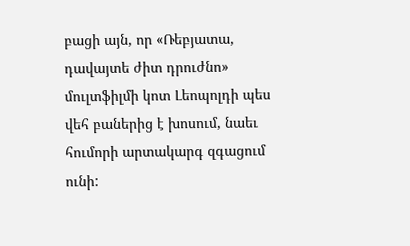բացի այն, որ «Ռեբյատա, դավայտե ժիտ դրուժնո» մուլտֆիլմի կոտ Լեոպոլդի պես վեհ բաներից է խոսում, նաեւ հումորի արտակարգ զգացում ունի: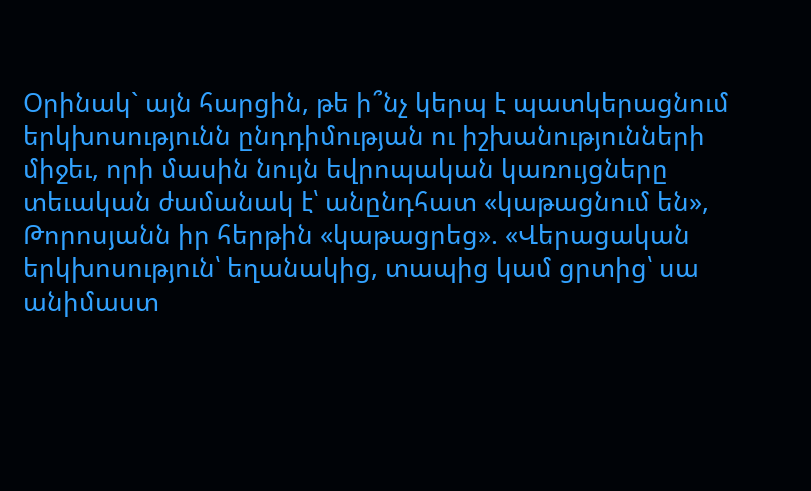Օրինակ` այն հարցին, թե ի՞նչ կերպ է պատկերացնում երկխոսությունն ընդդիմության ու իշխանությունների միջեւ, որի մասին նույն եվրոպական կառույցները տեւական ժամանակ է՝ անընդհատ «կաթացնում են», Թորոսյանն իր հերթին «կաթացրեց». «Վերացական երկխոսություն՝ եղանակից, տապից կամ ցրտից՝ սա անիմաստ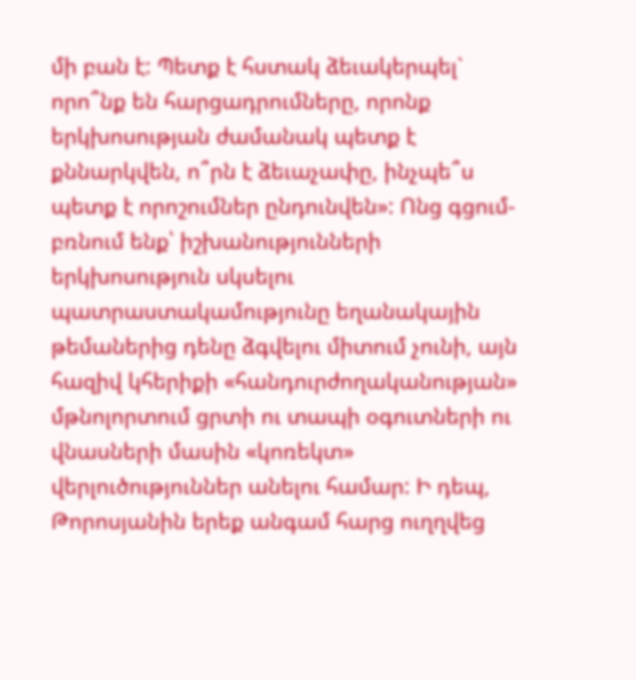մի բան է: Պետք է հստակ ձեւակերպել` որո՞նք են հարցադրումները, որոնք երկխոսության ժամանակ պետք է քննարկվեն, ո՞րն է ձեւաչափը, ինչպե՞ս պետք է որոշումներ ընդունվեն»: Ոնց գցում-բռնում ենք՝ իշխանությունների երկխոսություն սկսելու պատրաստակամությունը եղանակային թեմաներից դենը ձգվելու միտում չունի, այն հազիվ կհերիքի «հանդուրժողականության» մթնոլորտում ցրտի ու տապի օգուտների ու վնասների մասին «կոռեկտ» վերլուծություններ անելու համար: Ի դեպ, Թորոսյանին երեք անգամ հարց ուղղվեց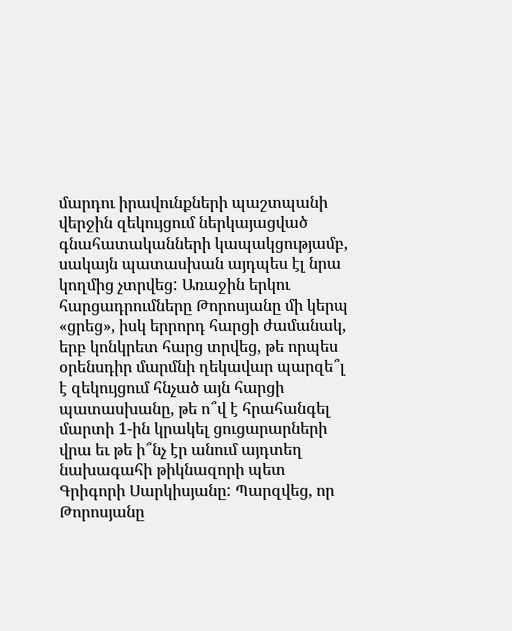մարդու իրավունքների պաշտպանի վերջին զեկույցում ներկայացված գնահատականների կապակցությամբ, սակայն պատասխան այդպես էլ նրա կողմից չտրվեց: Առաջին երկու հարցադրումները Թորոսյանը մի կերպ «ցրեց», իսկ երրորդ հարցի ժամանակ, երբ կոնկրետ հարց տրվեց, թե որպես օրենսդիր մարմնի ղեկավար պարզե՞լ է զեկույցում հնչած այն հարցի պատասխանը, թե ո՞վ է հրահանգել մարտի 1-ին կրակել ցուցարարների վրա եւ թե ի՞նչ էր անում այդտեղ նախագահի թիկնազորի պետ Գրիգորի Սարկիսյանը: Պարզվեց, որ Թորոսյանը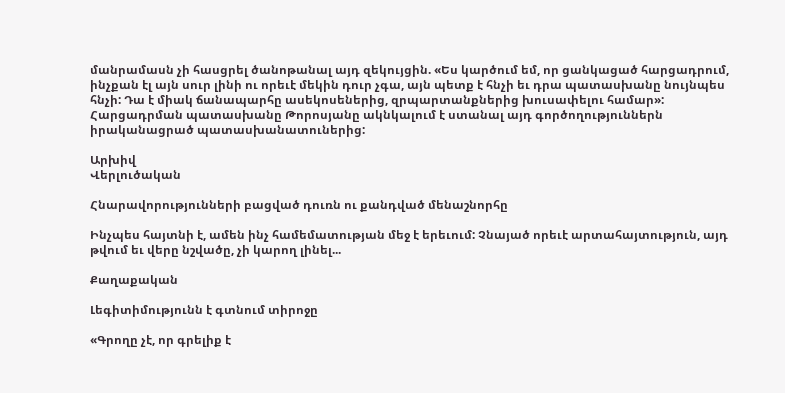մանրամասն չի հասցրել ծանոթանալ այդ զեկույցին. «Ես կարծում եմ, որ ցանկացած հարցադրում, ինչքան էլ այն սուր լինի ու որեւէ մեկին դուր չգա, այն պետք է հնչի եւ դրա պատասխանը նույնպես հնչի: Դա է միակ ճանապարհը ասեկոսեներից, զրպարտանքներից խուսափելու համար»: Հարցադրման պատասխանը Թորոսյանը ակնկալում է ստանալ այդ գործողություններն իրականացրած պատասխանատուներից:

Արխիվ
Վերլուծական

Հնարավորությունների բացված դուռն ու քանդված մենաշնորհը

Ինչպես հայտնի է, ամեն ինչ համեմատության մեջ է երեւում: Չնայած որեւէ արտահայտություն, այդ թվում եւ վերը նշվածը, չի կարող լինել...

Քաղաքական

Լեգիտիմությունն է գտնում տիրոջը

«Գրողը չէ, որ գրելիք է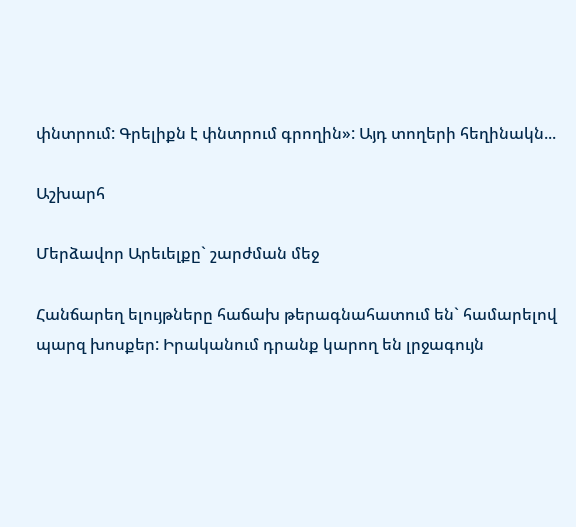փնտրում: Գրելիքն է փնտրում գրողին»: Այդ տողերի հեղինակն...

Աշխարհ

Մերձավոր Արեւելքը` շարժման մեջ

Հանճարեղ ելույթները հաճախ թերագնահատում են` համարելով պարզ խոսքեր: Իրականում դրանք կարող են լրջագույն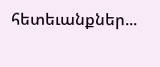հետեւանքներ...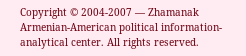Copyright © 2004-2007 — Zhamanak Armenian-American political information-analytical center. All rights reserved.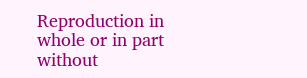Reproduction in whole or in part without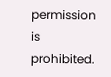permission is prohibited.